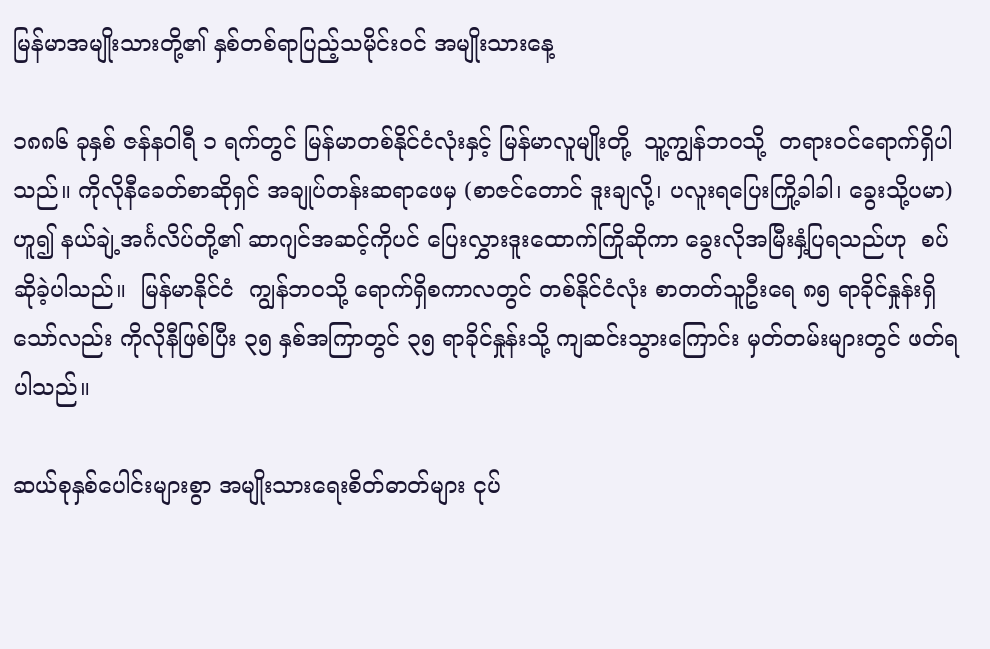မြန်မာအမျိုးသားတို့၏ နှစ်တစ်ရာပြည့်သမိုင်းဝင် အမျိုးသားနေ့

၁၈၈၆ ခုနှစ် ဇန်နဝါရီ ၁ ရက်တွင် မြန်မာတစ်နိုင်ငံလုံးနှင့် မြန်မာလူမျိုးတို့  သူ့ကျွန်ဘဝသို့  တရားဝင်ရောက်ရှိပါသည်။ ကိုလိုနီခေတ်စာဆိုရှင် အချုပ်တန်းဆရာဖေမှ (စာဇင်တောင် ဒူးချလို့၊ ပလူးရပြေးကြို့ခါခါ၊ ခွေးသို့ပမာ)ဟူ၍ နယ်ချဲ့အင်္ဂလိပ်တို့၏ ဆာဂျင်အဆင့်ကိုပင် ပြေးလွှားဒူးထောက်ကြိုဆိုကာ ခွေးလိုအမြီးနှံ့ပြရသည်ဟု  စပ်ဆိုခဲ့ပါသည်။  မြန်မာနိုင်ငံ  ကျွန်ဘဝသို့ ရောက်ရှိစကာလတွင် တစ်နိုင်ငံလုံး စာတတ်သူဦးရေ ၈၅ ရာခိုင်နှုန်းရှိသော်လည်း ကိုလိုနီဖြစ်ပြီး ၃၅ နှစ်အကြာတွင် ၃၅ ရာခိုင်နှုန်းသို့ ကျဆင်းသွားကြောင်း မှတ်တမ်းများတွင် ဖတ်ရပါသည်။

ဆယ်စုနှစ်ပေါင်းများစွာ အမျိုးသားရေးစိတ်ဓာတ်များ ငုပ်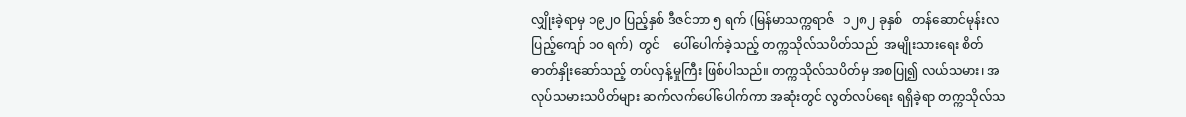လျှိုးခဲ့ရာမှ ၁၉၂၀ ပြည့်နှစ် ဒီဇင်ဘာ ၅ ရက် (မြန်မာသက္ကရာဇ်   ၁၂၈၂ ခုနှစ်   တန်ဆောင်မုန်းလပြည့်ကျော် ၁၀ ရက်)  တွင်    ပေါ်ပေါက်ခဲ့သည့် တက္ကသိုလ်သပိတ်သည်  အမျိုးသားရေး စိတ်ဓာတ်နှိုးဆော်သည့် တပ်လှန့်မှုကြီး ဖြစ်ပါသည်။ တက္ကသိုလ်သပိတ်မှ အစပြု၍ လယ်သမား၊ အလုပ်သမားသပိတ်များ ဆက်လက်ပေါ်ပေါက်ကာ အဆုံးတွင် လွတ်လပ်ရေး ရရှိခဲ့ရာ တက္ကသိုလ်သ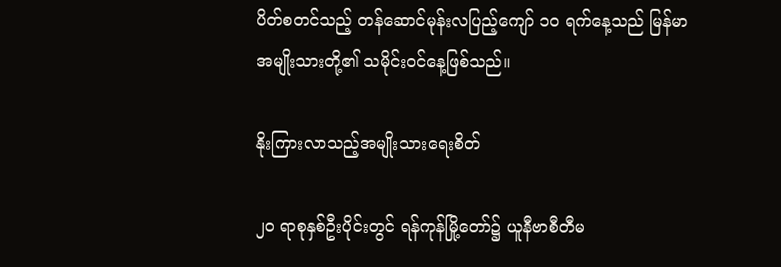ပိတ်စတင်သည့် တန်ဆောင်မုန်းလပြည့်ကျော် ၁၀ ရက်နေ့သည် မြန်မာအမျိုးသားတို့၏ သမိုင်းဝင်နေ့ဖြစ်သည်။

နိုးကြားလာသည့်အမျိုးသားရေးစိတ်

၂၀ ရာစုနှစ်ဦးပိုင်းတွင် ရန်ကုန်မြို့တော်၌ ယူနီဗာစီတီမ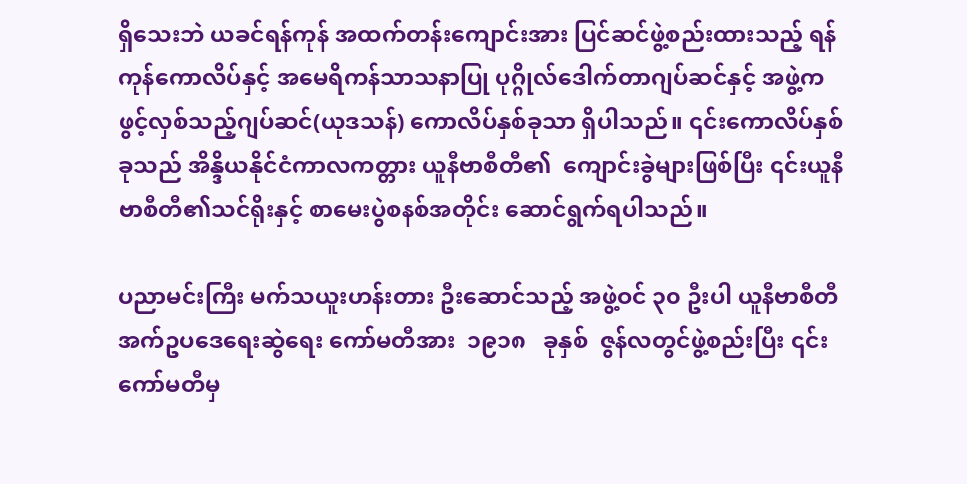ရှိသေးဘဲ ယခင်ရန်ကုန် အထက်တန်းကျောင်းအား ပြင်ဆင်ဖွဲ့စည်းထားသည့် ရန်ကုန်ကောလိပ်နှင့် အမေရိကန်သာသနာပြု ပုဂ္ဂိုလ်ဒေါက်တာဂျပ်ဆင်နှင့် အဖွဲ့က ဖွင့်လှစ်သည့်ဂျပ်ဆင်(ယုဒသန်) ကောလိပ်နှစ်ခုသာ ရှိပါသည်။ ၎င်းကောလိပ်နှစ်ခုသည် အိန္ဒိယနိုင်ငံကာလကတ္တား ယူနီဗာစီတီ၏  ကျောင်းခွဲများဖြစ်ပြီး ၎င်းယူနီဗာစီတီ၏သင်ရိုးနှင့် စာမေးပွဲစနစ်အတိုင်း ဆောင်ရွက်ရပါသည်။

ပညာမင်းကြီး မက်သယူးဟန်းတား ဦးဆောင်သည့် အဖွဲ့ဝင် ၃၀ ဦးပါ ယူနီဗာစီတီအက်ဥပဒေရေးဆွဲရေး ကော်မတီအား  ၁၉၁၈   ခုနှစ်  ဇွန်လတွင်ဖွဲ့စည်းပြီး ၎င်းကော်မတီမှ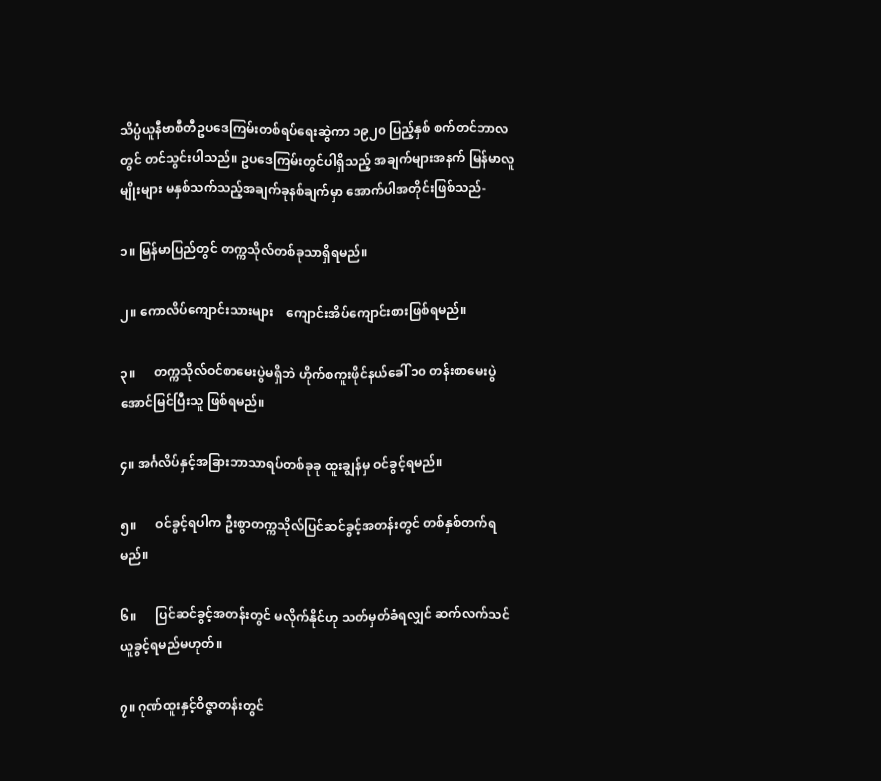သိပ္ပံယူနီဗာစီတီဥပဒေကြမ်းတစ်ရပ်ရေးဆွဲကာ ၁၉၂၀ ပြည့်နှစ် စက်တင်ဘာလတွင် တင်သွင်းပါသည်။ ဥပဒေကြမ်းတွင်ပါရှိသည့် အချက်များအနက် မြန်မာလူမျိုးများ မနှစ်သက်သည့်အချက်ခုနစ်ချက်မှာ အောက်ပါအတိုင်းဖြစ်သည်-

၁။ မြန်မာပြည်တွင် တက္ကသိုလ်တစ်ခုသာရှိရမည်။

၂။ ကောလိပ်ကျောင်းသားများ    ကျောင်းအိပ်ကျောင်းစားဖြစ်ရမည်။

၃။      တက္ကသိုလ်ဝင်စာမေးပွဲမရှိဘဲ ဟိုက်စကူးဖိုင်နယ်ခေါ် ၁၀ တန်းစာမေးပွဲအောင်မြင်ပြီးသူ ဖြစ်ရမည်။

၄။ အင်္ဂလိပ်နှင့်အခြားဘာသာရပ်တစ်ခုခု ထူးချွန်မှ ဝင်ခွင့်ရမည်။

၅။      ဝင်ခွင့်ရပါက ဦးစွာတက္ကသိုလ်ပြင်ဆင်ခွင့်အတန်းတွင် တစ်နှစ်တက်ရမည်။

၆။      ပြင်ဆင်ခွင့်အတန်းတွင် မလိုက်နိုင်ဟု သတ်မှတ်ခံရလျှင် ဆက်လက်သင်ယူခွင့်ရမည်မဟုတ်။

၇။ ဂုဏ်ထူးနှင့်ဝိဇ္ဇာတန်းတွင်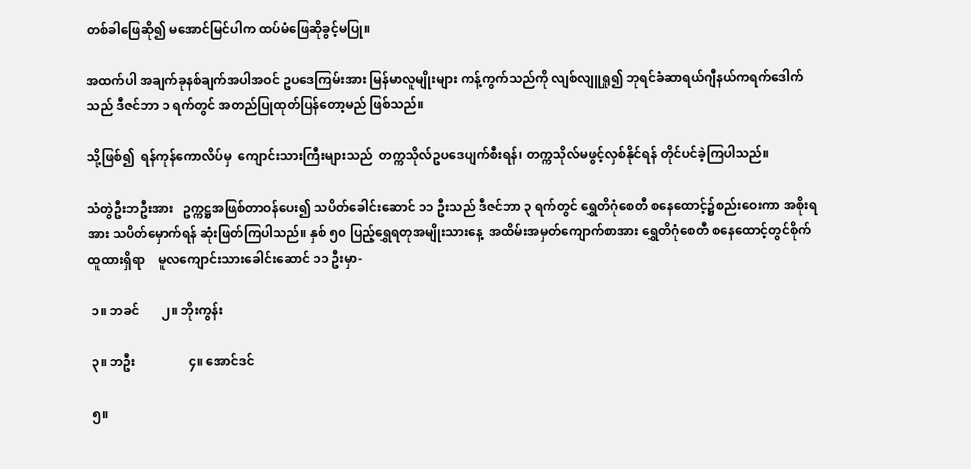တစ်ခါဖြေဆို၍ မအောင်မြင်ပါက ထပ်မံဖြေဆိုခွင့်မပြု။

အထက်ပါ အချက်ခုနစ်ချက်အပါအဝင် ဥပဒေကြမ်းအား မြန်မာလူမျိုးများ ကန့်ကွက်သည်ကို လျစ်လျူရှု၍ ဘုရင်ခံဆာရယ်ဂျီနယ်ကရက်ဒေါက်သည် ဒီဇင်ဘာ ၁ ရက်တွင် အတည်ပြုထုတ်ပြန်တော့မည် ဖြစ်သည်။

သို့ဖြစ်၍  ရန်ကုန်ကောလိပ်မှ  ကျောင်းသားကြီးများသည်  တက္ကသိုလ်ဥပဒေပျက်စီးရန်၊ တက္ကသိုလ်မဖွင့်လှစ်နိုင်ရန် တိုင်ပင်ခဲ့ကြပါသည်။

သံတွဲဦးဘဦးအား   ဥက္ကဋ္ဌအဖြစ်တာဝန်ပေး၍ သပိတ်ခေါင်းဆောင် ၁၁ ဦးသည် ဒီဇင်ဘာ ၃ ရက်တွင် ရွှေတိဂုံစေတီ စနေထောင့်၌စည်းဝေးကာ အစိုးရအား သပိတ်မှောက်ရန် ဆုံးဖြတ်ကြပါသည်။ နှစ် ၅၀ ပြည့်ရွှေရတုအမျိုးသားနေ့  အထိမ်းအမှတ်ကျောက်စာအား ရွှေတိဂုံစေတီ စနေထောင့်တွင်စိုက်ထူထားရှိရာ    မူလကျောင်းသားခေါင်းဆောင် ၁၁ ဦးမှာ-

 ၁။ ဘခင်       ၂။ ဘိုးကွန်း

 ၃။ ဘဦး                 ၄။ အောင်ဒင်

 ၅။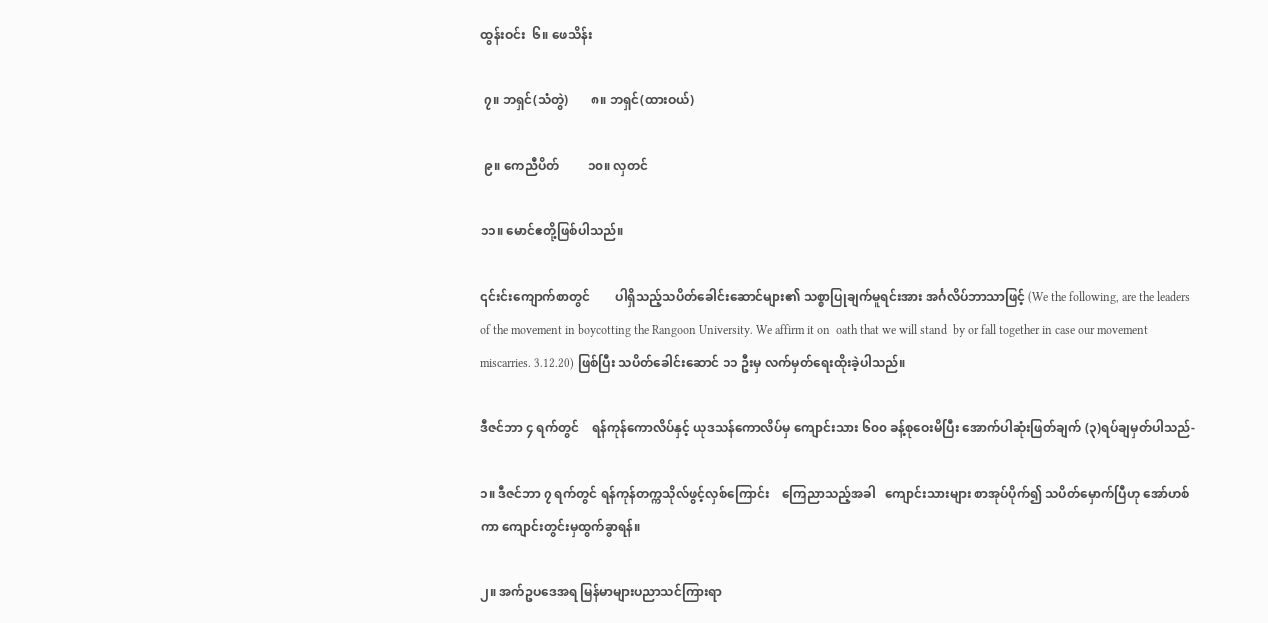ထွန်းဝင်း  ၆။ ဖေသိန်း

 ၇။ ဘရှင်(သံတွဲ)       ၈။ ဘရှင်(ထားဝယ်)

 ၉။ ကေညီပိတ်         ၁၀။ လှတင်

၁၁။ မောင်ဧတို့ဖြစ်ပါသည်။

၎င်းင်းကျောက်စာတွင်        ပါရှိသည့်သပိတ်ခေါင်းဆောင်များ၏ သစ္စာပြုချက်မူရင်းအား အင်္ဂလိပ်ဘာသာဖြင့် (We the following, are the leaders of the movement in boycotting the Rangoon University. We affirm it on  oath that we will stand  by or fall together in case our movement miscarries. 3.12.20) ဖြစ်ပြီး သပိတ်ခေါင်းဆောင် ၁၁ ဦးမှ လက်မှတ်ရေးထိုးခဲ့ပါသည်။

ဒီဇင်ဘာ ၄ ရက်တွင်    ရန်ကုန်ကောလိပ်နှင့် ယုဒသန်ကောလိပ်မှ ကျောင်းသား ၆၀၀ ခန့်စုဝေးမိပြီး အောက်ပါဆုံးဖြတ်ချက် (၃)ရပ်ချမှတ်ပါသည်-

၁။ ဒီဇင်ဘာ ၇ ရက်တွင် ရန်ကုန်တက္ကသိုလ်ဖွင့်လှစ်ကြောင်း    ကြေညာသည့်အခါ   ကျောင်းသားများ စာအုပ်ပိုက်၍ သပိတ်မှောက်ပြီဟု အော်ဟစ်ကာ ကျောင်းတွင်းမှထွက်ခွာရန်။

၂။ အက်ဥပဒေအရ မြန်မာများပညာသင်ကြားရာ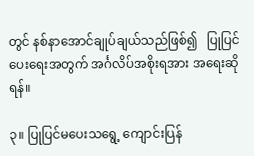တွင် နစ်နာအောင်ချုပ်ချယ်သည်ဖြစ်၍   ပြုပြင်ပေးရေးအတွက် အင်္ဂလိပ်အစိုးရအား အရေးဆိုရန်။

၃။ ပြုပြင်မပေးသရွေ့ ကျောင်းပြန်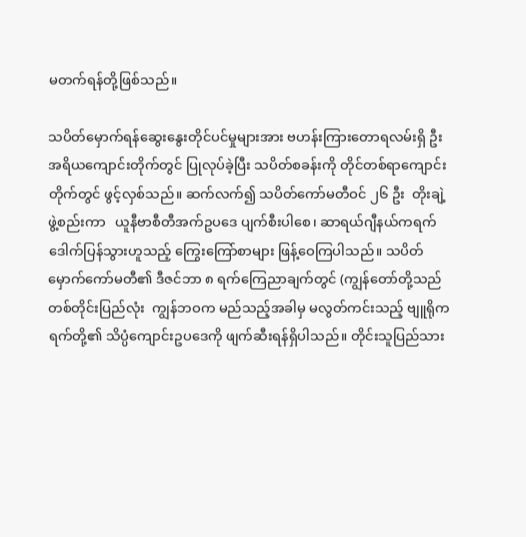မတက်ရန်တို့ဖြစ်သည်။

သပိတ်မှောက်ရန်ဆွေးနွေးတိုင်ပင်မှုများအား ဗဟန်းကြားတောရလမ်းရှိ ဦးအရိယကျောင်းတိုက်တွင် ပြုလုပ်ခဲ့ပြီး သပိတ်စခန်းကို တိုင်တစ်ရာကျောင်းတိုက်တွင် ဖွင့်လှစ်သည်။ ဆက်လက်၍ သပိတ်ကော်မတီဝင် ၂၆ ဦး  တိုးချဲ့ဖွဲ့စည်းကာ   ယူနီဗာစီတီအက်ဥပဒေ ပျက်စီးပါစေ၊ ဆာရယ်ဂျီနယ်ကရက်ဒေါက်ပြန်သွားဟူသည့် ကြွေးကြော်စာများ ဖြန့်ဝေကြပါသည်။ သပိတ်မှောက်ကော်မတီ၏ ဒီဇင်ဘာ ၈ ရက်ကြေညာချက်တွင် (ကျွန်တော်တို့သည်   တစ်တိုင်းပြည်လုံး  ကျွန်ဘဝက မည်သည့်အခါမှ မလွတ်ကင်းသည့် ဗျူရိုကရက်တို့၏ သိပ္ပံကျောင်းဥပဒေကို ဖျက်ဆီးရန်ရှိပါသည်။ တိုင်းသူပြည်သား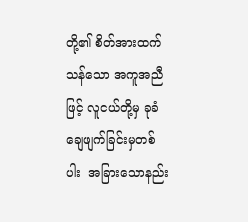တို့၏ စိတ်အားထက်သန်သော အကူအညီဖြင့် လူငယ်တို့မှ ခုခံချေဖျက်ခြင်းမှတစ်ပါး  အခြားသောနည်း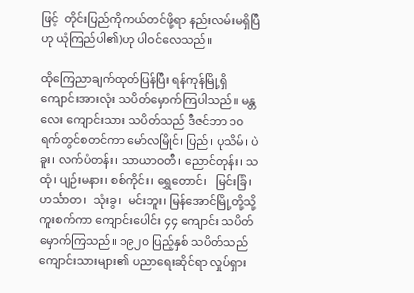ဖြင့်  တိုင်းပြည်ကိုကယ်တင်ဖို့ရာ နည်းလမ်းမရှိပြီဟု ယုံကြည်ပါ၏)ဟု ပါဝင်လေသည်။

ထိုကြေညာချက်ထုတ်ပြန်ပြီး ရန်ကုန်မြို့ရှိ ကျောင်းအားလုံး သပိတ်မှောက်ကြပါသည်။ မန္တလေး ကျောင်းသား သပိတ်သည် ဒီဇင်ဘာ ၁၀ ရက်တွင်စတင်ကာ မော်လမြိုင်၊ ပြည်၊ ပုသိမ်၊ ပဲခူး၊ လက်ပံတန်း၊ သာယာဝတီ၊ ညောင်တုန်း၊ သထုံ၊ ပျဉ်းမနား၊ စစ်ကိုင်း၊ ရွှေတောင်၊   မြင်းခြံ၊  ဟင်္သာတ၊  သုံးခွ၊  မင်းဘူး၊ မြန်အောင်မြို့တို့သို့ကူးစက်ကာ ကျောင်းပေါင်း ၄၄ ကျောင်း သပိတ်မှောက်ကြသည်။ ၁၉၂၀ ပြည့်နှစ် သပိတ်သည် ကျောင်းသားများ၏ ပညာရေးဆိုင်ရာ လှုပ်ရှား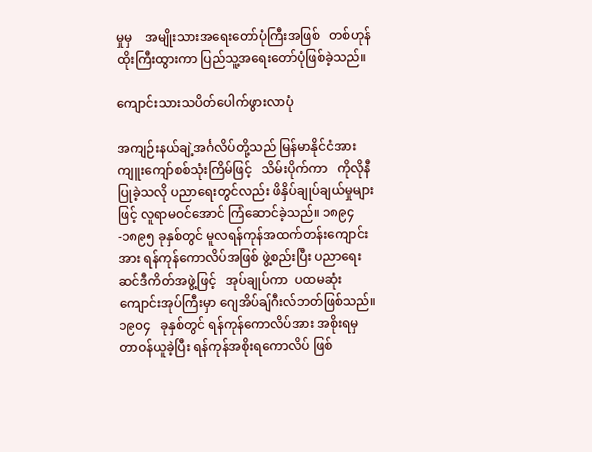မှုမှ    အမျိုးသားအရေးတော်ပုံကြီးအဖြစ်   တစ်ဟုန်ထိုးကြီးထွားကာ ပြည်သူ့အရေးတော်ပုံဖြစ်ခဲ့သည်။

ကျောင်းသားသပိတ်ပေါက်ဖွားလာပုံ

အကျဉ်းနယ်ချဲ့အင်္ဂလိပ်တို့သည် မြန်မာနိုင်ငံအား ကျူးကျော်စစ်သုံးကြိမ်ဖြင့်   သိမ်းပိုက်ကာ   ကိုလိုနီပြုခဲ့သလို ပညာရေးတွင်လည်း ဖိနှိပ်ချုပ်ချယ်မှုများဖြင့် လူရာမဝင်အောင် ကြံဆောင်ခဲ့သည်။ ၁၈၉၄-၁၈၉၅ ခုနှစ်တွင် မူလရန်ကုန်အထက်တန်းကျောင်းအား ရန်ကုန်ကောလိပ်အဖြစ် ဖွဲ့စည်းပြီး ပညာရေး ဆင်ဒီကိတ်အဖွဲ့ဖြင့်   အုပ်ချုပ်ကာ  ပထမဆုံးကျောင်းအုပ်ကြီးမှာ ဂျေအိပ်ချ်ဂီးလ်ဘတ်ဖြစ်သည်။   ၁၉၀၄   ခုနှစ်တွင် ရန်ကုန်ကောလိပ်အား အစိုးရမှ တာဝန်ယူခဲ့ပြီး ရန်ကုန်အစိုးရကောလိပ် ဖြစ်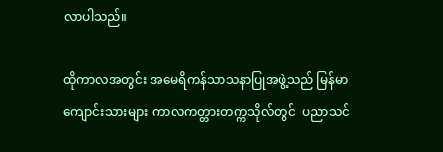လာပါသည်။

ထိုကာလအတွင်း အမေရိကန်သာသနာပြုအဖွဲ့သည် မြန်မာကျောင်းသားများ ကာလကတ္တားတက္ကသိုလ်တွင်  ပညာသင်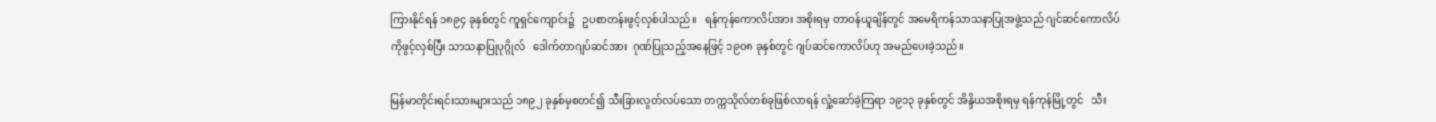ကြားနိုင်ရန် ၁၈၉၄ ခုနှစ်တွင် ကူရှင်ကျောင်း၌   ဥပစာတန်းဖွင့်လှစ်ပါသည်။   ရန်ကုန်ကောလိပ်အား အစိုးရမှ တာဝန်ယူချိန်တွင် အမေရိကန်သာသနာပြုအဖွဲ့သည် ဂျင်ဆင်ကောလိပ်ကိုဖွင့်လှစ်ပြီး သာသနာပြုပုဂ္ဂိုလ်   ဒေါက်တာဂျပ်ဆင်အား  ဂုဏ်ပြုသည့်အနေဖြင့် ၁၉၀၈ ခုနှစ်တွင် ဂျပ်ဆင်ကောလိပ်ဟု အမည်ပေးခဲ့သည်။

မြန်မာတိုင်းရင်းသားများသည် ၁၈၉၂ ခုနှစ်မှစတင်၍ သီးခြားလွတ်လပ်သော တက္ကသိုလ်တစ်ခုဖြစ်လာရန် လှုံ့ဆော်ခဲ့ကြရာ ၁၉၁၃ ခုနှစ်တွင် အိန္ဒိယအစိုးရမှ ရန်ကုန်မြို့တွင်   သီး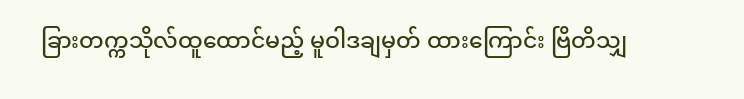ခြားတက္ကသိုလ်ထူထောင်မည့် မူဝါဒချမှတ် ထားကြောင်း ဗြိတိသျှ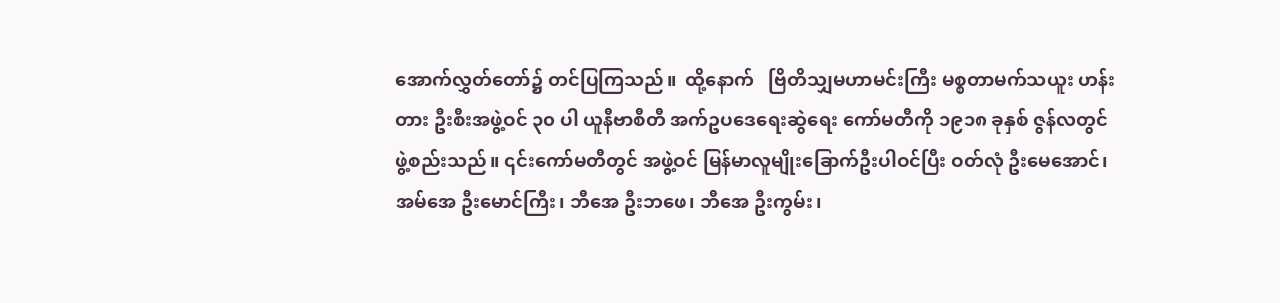အောက်လွှတ်တော်၌ တင်ပြကြသည်။  ထို့နောက်   ဗြိတိသျှမဟာမင်းကြီး မစ္စတာမက်သယူး ဟန်းတား ဦးစီးအဖွဲ့ဝင် ၃၀ ပါ ယူနီဗာစီတီ အက်ဥပဒေရေးဆွဲရေး ကော်မတီကို ၁၉၁၈ ခုနှစ် ဇွန်လတွင် ဖွဲ့စည်းသည်။ ၎င်းကော်မတီတွင် အဖွဲ့ဝင် မြန်မာလူမျိုးခြောက်ဦးပါဝင်ပြီး ဝတ်လုံ ဦးမေအောင်၊ အမ်အေ ဦးမောင်ကြီး၊ ဘီအေ ဦးဘဖေ၊ ဘီအေ ဦးကွမ်း၊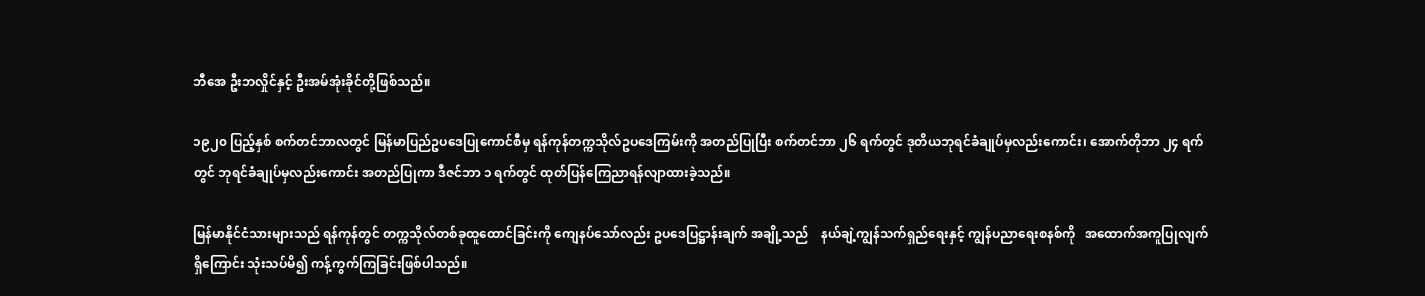ဘီအေ ဦးဘလှိုင်နှင့် ဦးအမ်အုံးခိုင်တို့ဖြစ်သည်။

၁၉၂၀ ပြည့်နှစ် စက်တင်ဘာလတွင် မြန်မာပြည်ဥပဒေပြုကောင်စီမှ ရန်ကုန်တက္ကသိုလ်ဥပဒေကြမ်းကို အတည်ပြုပြီး စက်တင်ဘာ ၂၆ ရက်တွင် ဒုတိယဘုရင်ခံချုပ်မှလည်းကောင်း၊ အောက်တိုဘာ ၂၄ ရက်တွင် ဘုရင်ခံချုပ်မှလည်းကောင်း အတည်ပြုကာ ဒီဇင်ဘာ ၁ ရက်တွင် ထုတ်ပြန်ကြေညာရန်လျာထားခဲ့သည်။

မြန်မာနိုင်ငံသားများသည် ရန်ကုန်တွင် တက္ကသိုလ်တစ်ခုထူထောင်ခြင်းကို ကျေနပ်သော်လည်း ဥပဒေပြဋ္ဌာန်းချက် အချို့သည်    နယ်ချဲ့ကျွန်သက်ရှည်ရေးနှင့် ကျွန်ပညာရေးစနစ်ကို   အထောက်အကူပြုလျက်ရှိကြောင်း သုံးသပ်မိ၍ ကန့်ကွက်ကြခြင်းဖြစ်ပါသည်။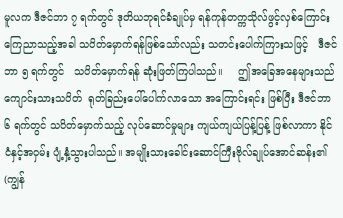မူလက ဒီဇင်ဘာ ၇ ရက်တွင် ဒုတိယဘုရင်ခံချုပ်မှ ရန်ကုန်တက္ကသိုလ်ဖွင့်လှစ်ကြောင်း ကြေညာသည့်အခါ သပိတ်မှောက်ရန်ဖြစ်သော်လည်း သတင်းပေါက်ကြားသဖြင့်   ဒီဇင်ဘာ ၅ ရက်တွင်   သပိတ်မှောက်ရန် ဆုံးဖြတ်ကြပါသည်။     ဤအခြေအနေများသည် ကျောင်းသားသပိတ်  ရုတ်ခြည်းပေါ်ပေါက်လာသော အကြောင်းရင်း ဖြစ်ပြီး ဒီဇင်ဘာ ၆ ရက်တွင် သပိတ်မှောက်သည့် လုပ်ဆောင်မှုများ ကျယ်ကျယ်ပြန့်ပြန့် ဖြစ်လာကာ နိုင်ငံနှင့်အဝှမ်း ပျံ့နှံ့သွားပါသည်။ အမျိုးသားခေါင်းဆောင်ကြီးဗိုလ်ချုပ်အောင်ဆန်း၏ (ကျွန်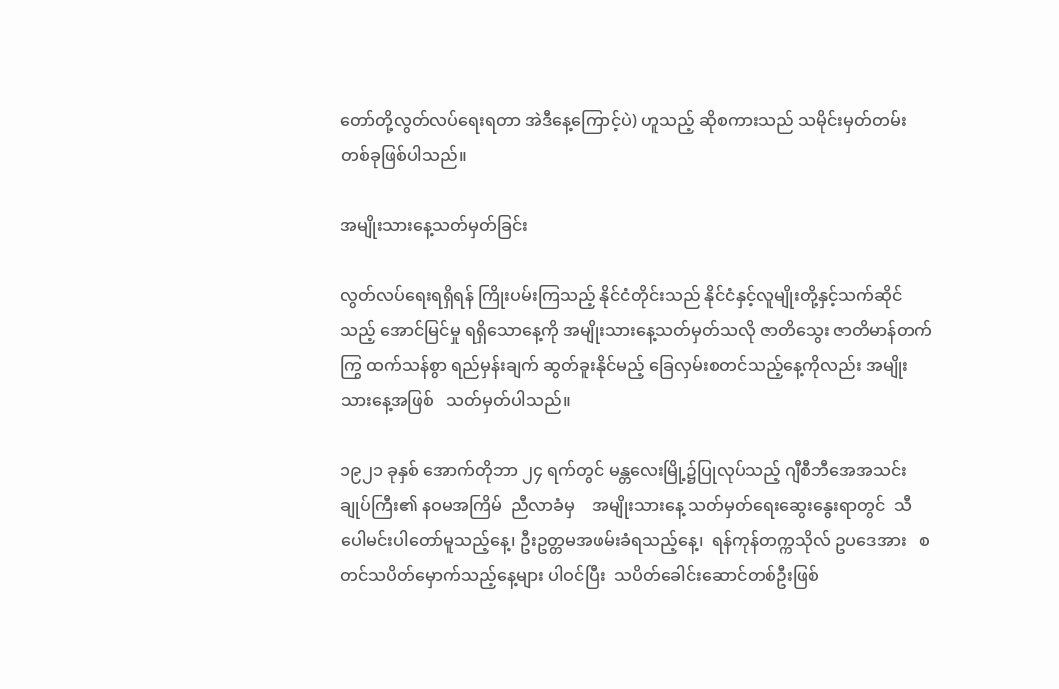တော်တို့လွတ်လပ်ရေးရတာ အဲဒီနေ့ကြောင့်ပဲ) ဟူသည့် ဆိုစကားသည် သမိုင်းမှတ်တမ်းတစ်ခုဖြစ်ပါသည်။

အမျိုးသားနေ့သတ်မှတ်ခြင်း

လွတ်လပ်ရေးရရှိရန် ကြိုးပမ်းကြသည့် နိုင်ငံတိုင်းသည် နိုင်ငံနှင့်လူမျိုးတို့နှင့်သက်ဆိုင်သည့် အောင်မြင်မှု ရရှိသောနေ့ကို အမျိုးသားနေ့သတ်မှတ်သလို ဇာတိသွေး ဇာတိမာန်တက်ကြွ ထက်သန်စွာ ရည်မှန်းချက် ဆွတ်ခူးနိုင်မည့် ခြေလှမ်းစတင်သည့်နေ့ကိုလည်း အမျိုးသားနေ့အဖြစ်   သတ်မှတ်ပါသည်။

၁၉၂၁ ခုနှစ် အောက်တိုဘာ ၂၄ ရက်တွင် မန္တလေးမြို့၌ပြုလုပ်သည့် ဂျီစီဘီအေအသင်းချုပ်ကြီး၏ နဝမအကြိမ်  ညီလာခံမှ    အမျိုးသားနေ့ သတ်မှတ်ရေးဆွေးနွေးရာတွင်  သီပေါမင်းပါတော်မူသည့်နေ့၊ ဦးဥတ္တမအဖမ်းခံရသည့်နေ့၊  ရန်ကုန်တက္ကသိုလ် ဥပဒေအား   စတင်သပိတ်မှောက်သည့်နေ့များ ပါဝင်ပြီး  သပိတ်ခေါင်းဆောင်တစ်ဦးဖြစ်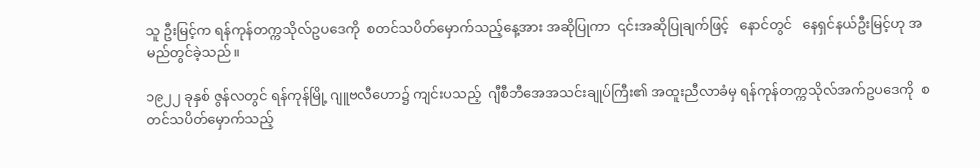သူ ဦးမြင့်က ရန်ကုန်တက္ကသိုလ်ဥပဒေကို  စတင်သပိတ်မှောက်သည့်နေ့အား အဆိုပြုကာ  ၎င်းအဆိုပြုချက်ဖြင့်   နောင်တွင်   နေရှင်နယ်ဦးမြင့်ဟု အမည်တွင်ခဲ့သည်။

၁၉၂၂ ခုနှစ် ဇွန်လတွင် ရန်ကုန်မြို့ ဂျူဗလီဟော၌ ကျင်းပသည့်  ဂျီစီဘီအေအသင်းချုပ်ကြီး၏ အထူးညီလာခံမှ ရန်ကုန်တက္ကသိုလ်အက်ဥပဒေကို  စတင်သပိတ်မှောက်သည့်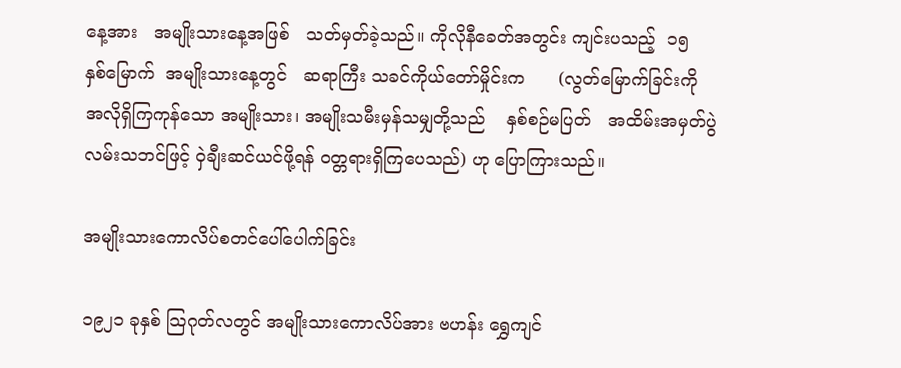နေ့အား   အမျိုးသားနေ့အဖြစ်   သတ်မှတ်ခဲ့သည်။ ကိုလိုနီခေတ်အတွင်း ကျင်းပသည့်  ၁၅   နှစ်မြောက်  အမျိုးသားနေ့တွင်   ဆရာကြီး သခင်ကိုယ်တော်မှိုင်းက      (လွတ်မြောက်ခြင်းကို အလိုရှိကြကုန်သော အမျိုးသား၊ အမျိုးသမီးမှန်သမျှတို့သည်    နှစ်စဉ်မပြတ်   အထိမ်းအမှတ်ပွဲလမ်းသဘင်ဖြင့် ဝှဲချီးဆင်ယင်ဖို့ရန် ဝတ္တရားရှိကြပေသည်) ဟု ပြောကြားသည်။

အမျိုးသားကောလိပ်စတင်ပေါ်ပေါက်ခြင်း

၁၉၂၁ ခုနှစ် သြဂုတ်လတွင် အမျိုးသားကောလိပ်အား ဗဟန်း ရွှေကျင်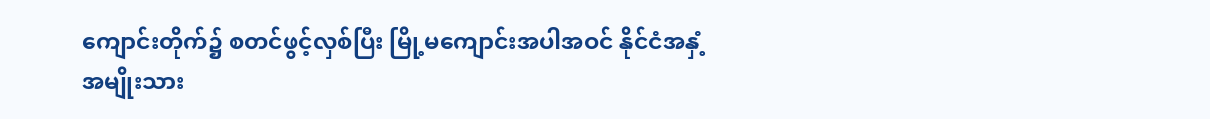ကျောင်းတိုက်၌ စတင်ဖွင့်လှစ်ပြီး မြို့မကျောင်းအပါအဝင် နိုင်ငံအနှံ့ အမျိုးသား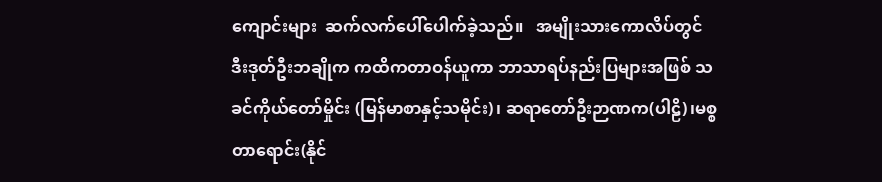ကျောင်းများ  ဆက်လက်ပေါ်ပေါက်ခဲ့သည်။   အမျိုးသားကောလိပ်တွင် ဒီးဒုတ်ဦးဘချိုက ကထိကတာဝန်ယူကာ ဘာသာရပ်နည်းပြများအဖြစ် သခင်ကိုယ်တော်မှိုင်း (မြန်မာစာနှင့်သမိုင်း)၊ ဆရာတော်ဦးဉာဏက(ပါဠိ)၊မစ္စတာရောင်း(နိုင်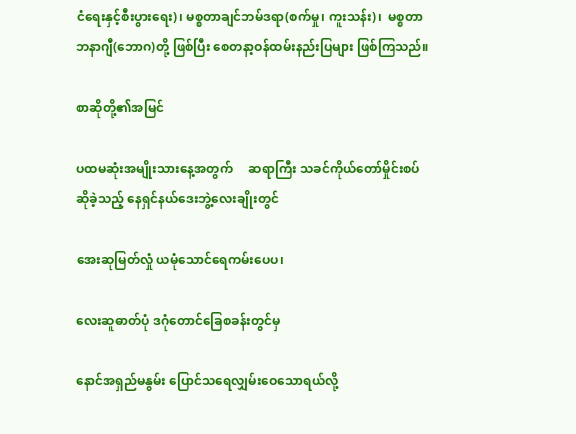ငံရေးနှင့်စီးပွားရေး)၊ မစ္စတာချင်ဘမ်ဒရာ(စက်မှု၊ ကူးသန်း)၊  မစ္စတာဘနာဂျီ(ဘောဂ)တို့ ဖြစ်ပြီး စေတနာ့ဝန်ထမ်းနည်းပြများ ဖြစ်ကြသည်။

စာဆိုတို့၏အမြင်

ပထမဆုံးအမျိုးသားနေ့အတွက်     ဆရာကြီး သခင်ကိုယ်တော်မှိုင်းစပ်ဆိုခဲ့သည့် နေရှင်နယ်ဒေးဘွဲ့လေးချိုးတွင်

အေးဆုမြတ်လှုံ ယမုံသောင်ရေကမ်းပေပ၊

လေးဆူဓာတ်ပုံ ဒဂုံတောင်ခြေစခန်းတွင်မှ

နောင်အရှည်မနွမ်း ပြောင်သရေလျှမ်းဝေသောရယ်လို့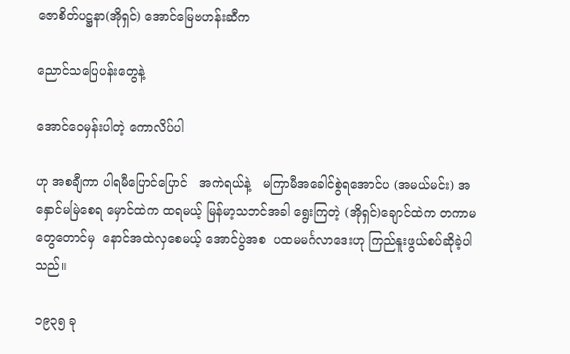ဇောစိတ်ပဋ္ဌနာ(အိုရှင်) အောင်မြေဗဟန်းဆီက

ညောင်သပြေပန်းတွေနဲ့

အောင်ဝေမှန်းပါတဲ့ ကောလိပ်ပါ

ဟု အစချီကာ ပါရမီပြောင်ပြောင်   အကဲရယ်နဲ့   မကြာမီအခေါင်စွဲရအောင်ပ (အမယ်မင်း) အနှောင်မမြဲစေရ မှောင်ထဲက ထရမယ့် မြန်မာ့သဘင်အခါ ရွေးကြတဲ့ (အိုရှင်)ချောင်ထဲက တကာမတွေတောင်မှ  နောင်အထဲလှစေမယ့် အောင်ပွဲအစ  ပထမမင်္ဂလာဒေးဟု ကြည်နူးဖွယ်စပ်ဆိုခဲ့ပါသည်။

၁၉၃၅ ခု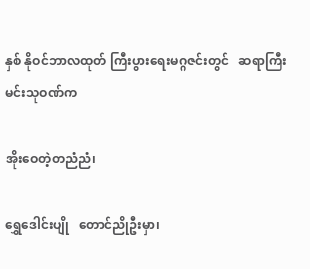နှစ် နိုဝင်ဘာလထုတ် ကြီးပွားရေးမဂ္ဂဇင်းတွင်   ဆရာကြီးမင်းသုဝဏ်က

အိုးဝေတဲ့တညံညံ၊

ရွှေဒေါင်းပျို   တောင်ညိုဦးမှာ၊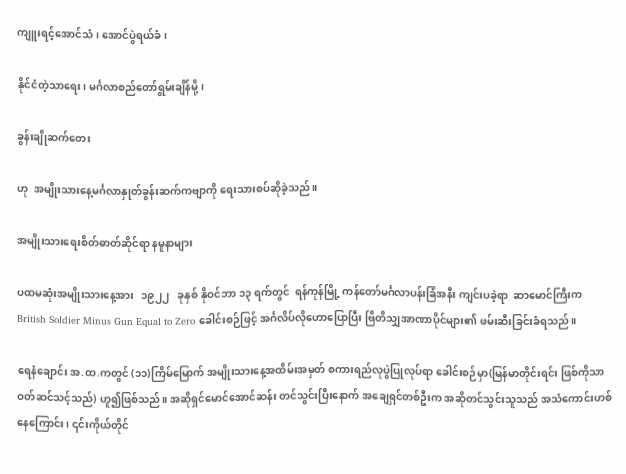ကျူးရင့်အောင်သံ၊ အောင်ပွဲရယ်ခံ၊

နိုင်ငံတဲ့သာရေး၊ မင်္ဂလာစည်တော်ရွမ်းချိန်မို့၊

ခွန်းချိုဆက်တေး

ဟု  အမျိုးသားနေ့မင်္ဂလာနှုတ်ခွန်းဆက်ကဗျာကို ရေးသားစပ်ဆိုခဲ့သည်။

အမျိုးသားရေးစိတ်ဓာတ်ဆိုင်ရာ နမူနာများ

ပထမဆုံးအမျိုးသားနေ့အား   ၁၉၂၂   ခုနှစ် နိုဝင်ဘာ ၁၃ ရက်တွင်  ရန်ကုန်မြို့ ကန်တော်မင်္ဂလာပန်းခြံအနီး ကျင်းပခဲ့ရာ  ဆာမောင်ကြီးက  British Soldier Minus Gun Equal to Zero ခေါင်းစဉ်ဖြင့် အင်္ဂလိပ်လိုဟောပြောပြီး ဗြိတိသျှအာဏာပိုင်များ၏ ဖမ်းဆီးခြင်းခံရသည်။

ရေနံချောင်း အ.ထ.ကတွင် (၁၁)ကြိမ်မြောက် အမျိုးသားနေ့အထိမ်းအမှတ် စကားရည်လုပွဲပြုလုပ်ရာ ခေါင်းစဉ်မှာ(မြန်မာတိုင်းရင်း ဖြစ်ကိုသာ ဝတ်ဆင်သင့်သည်) ဟူ၍ဖြစ်သည်။ အဆိုရှင်မောင်အောင်ဆန်း တင်သွင်းပြီးနောက် အချေရှင်တစ်ဦးက အဆိုတင်သွင်းသူသည် အသံကောင်းဟစ်နေကြောင်း၊ ၎င်းကိုယ်တိုင်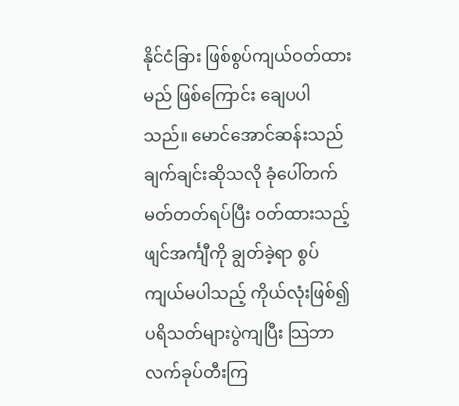နိုင်ငံခြား ဖြစ်စွပ်ကျယ်ဝတ်ထားမည် ဖြစ်ကြောင်း ချေပပါသည်။ မောင်အောင်ဆန်းသည် ချက်ချင်းဆိုသလို ခုံပေါ်တက် မတ်တတ်ရပ်ပြီး ဝတ်ထားသည့်ဖျင်အင်္ကျီကို ချွတ်ခဲ့ရာ စွပ်ကျယ်မပါသည့် ကိုယ်လုံးဖြစ်၍ ပရိသတ်များပွဲကျပြီး သြဘာလက်ခုပ်တီးကြ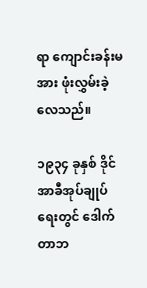ရာ ကျောင်းခန်းမအား ဖုံးလွှမ်းခဲ့လေသည်။

၁၉၃၄ ခုနှစ် ဒိုင်အာခီအုပ်ချုပ်ရေးတွင် ဒေါက်တာဘ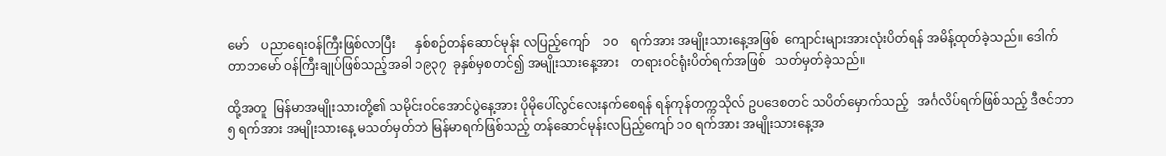မော်    ပညာရေးဝန်ကြီးဖြစ်လာပြီး      နှစ်စဉ်တန်ဆောင်မုန်း လပြည့်ကျော်    ၁၀    ရက်အား အမျိုးသားနေ့အဖြစ်  ကျောင်းများအားလုံးပိတ်ရန် အမိန့်ထုတ်ခဲ့သည်။ ဒေါက်တာဘမော် ဝန်ကြီးချုပ်ဖြစ်သည့်အခါ ၁၉၃၇  ခုနှစ်မှစတင်၍ အမျိုးသားနေ့အား    တရားဝင်ရုံးပိတ်ရက်အဖြစ်   သတ်မှတ်ခဲ့သည်။

ထို့အတူ  မြန်မာအမျိုးသားတို့၏ သမိုင်းဝင်အောင်ပွဲနေ့အား ပိုမိုပေါ်လွင်လေးနက်စေရန် ရန်ကုန်တက္ကသိုလ် ဥပဒေစတင် သပိတ်မှောက်သည့်   အင်္ဂလိပ်ရက်ဖြစ်သည့် ဒီဇင်ဘာ ၅ ရက်အား အမျိုးသားနေ့ မသတ်မှတ်ဘဲ မြန်မာရက်ဖြစ်သည့် တန်ဆောင်မုန်းလပြည့်ကျော် ၁၀ ရက်အား အမျိုးသားနေ့အ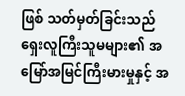ဖြစ် သတ်မှတ်ခြင်းသည် ရှေးလူကြီးသူမများ၏ အမြော်အမြင်ကြီးမားမှုနှင့် အ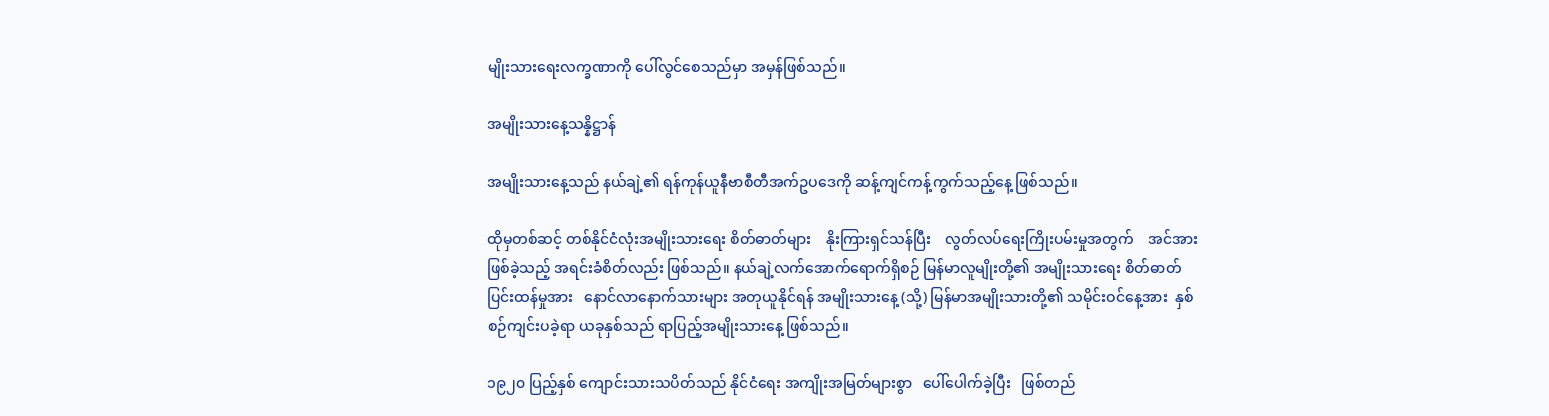မျိုးသားရေးလက္ခဏာကို ပေါ်လွင်စေသည်မှာ အမှန်ဖြစ်သည်။

အမျိုးသားနေ့သန္နိဋ္ဌာန်

အမျိုးသားနေ့သည် နယ်ချဲ့၏ ရန်ကုန်ယူနီဗာစီတီအက်ဥပဒေကို ဆန့်ကျင်ကန့်ကွက်သည့်နေ့ ဖြစ်သည်။

ထိုမှတစ်ဆင့် တစ်နိုင်ငံလုံးအမျိုးသားရေး စိတ်ဓာတ်များ    နိုးကြားရှင်သန်ပြီး    လွတ်လပ်ရေးကြိုးပမ်းမှုအတွက်    အင်အားဖြစ်ခဲ့သည့် အရင်းခံစိတ်လည်း ဖြစ်သည်။ နယ်ချဲ့လက်အောက်ရောက်ရှိစဉ် မြန်မာလူမျိုးတို့၏ အမျိုးသားရေး စိတ်ဓာတ်ပြင်းထန်မှုအား   နောင်လာနောက်သားများ အတုယူနိုင်ရန် အမျိုးသားနေ့ (သို့) မြန်မာအမျိုးသားတို့၏ သမိုင်းဝင်နေ့အား  နှစ်စဉ်ကျင်းပခဲ့ရာ ယခုနှစ်သည် ရာပြည့်အမျိုးသားနေ့ ဖြစ်သည်။

၁၉၂၀ ပြည့်နှစ် ကျောင်းသားသပိတ်သည် နိုင်ငံရေး အကျိုးအမြတ်များစွာ   ပေါ်ပေါက်ခဲ့ပြီး   ဖြစ်တည်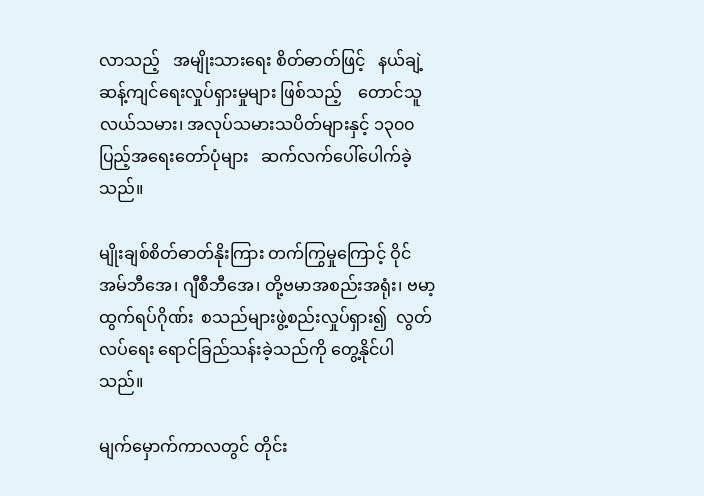လာသည့်   အမျိုးသားရေး စိတ်ဓာတ်ဖြင့်   နယ်ချဲ့ဆန့်ကျင်ရေးလှုပ်ရှားမှုများ ဖြစ်သည့်    တောင်သူလယ်သမား၊ အလုပ်သမားသပိတ်များနှင့် ၁၃၀၀ ပြည့်အရေးတော်ပုံများ   ဆက်လက်ပေါ်ပေါက်ခဲ့သည်။

မျိုးချစ်စိတ်ဓာတ်နိုးကြား တက်ကြွမှုကြောင့် ဝိုင်အမ်ဘီအေ၊ ဂျီစီဘီအေ၊ တို့ဗမာအစည်းအရုံး၊ ဗမာ့ထွက်ရပ်ဂိုဏ်း  စသည်များဖွဲ့စည်းလှုပ်ရှား၍  လွတ်လပ်ရေး ရောင်ခြည်သန်းခဲ့သည်ကို တွေ့နိုင်ပါသည်။

မျက်မှောက်ကာလတွင် တိုင်း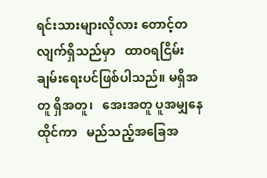ရင်းသားများလိုလား တောင့်တလျက်ရှိသည်မှာ   ထာဝရငြိမ်းချမ်းရေးပင်ဖြစ်ပါသည်။ မရှိအတူ ရှိအတူ၊   အေးအတူ ပူအမျှနေထိုင်ကာ   မည်သည့်အခြေအ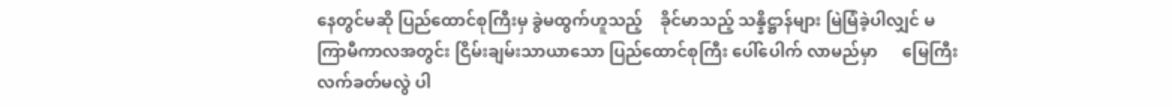နေတွင်မဆို ပြည်ထောင်စုကြီးမှ ခွဲမထွက်ဟူသည့်    ခိုင်မာသည့် သန္နိဋ္ဌာန်များ မြဲမြံခဲ့ပါလျှင် မကြာမီကာလအတွင်း ငြိမ်းချမ်းသာယာသော ပြည်ထောင်စုကြီး ပေါ်ပေါက် လာမည်မှာ      မြေကြီးလက်ခတ်မလွဲ ပါ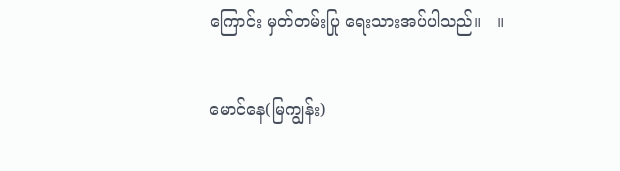ကြောင်း မှတ်တမ်းပြု ရေးသားအပ်ပါသည်။   ။

မောင်နေ(မြကျွန်း)